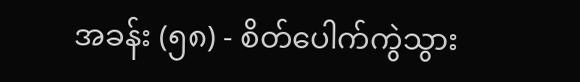အခန်း (၅၈) - စိတ်ပေါက်ကွဲသွား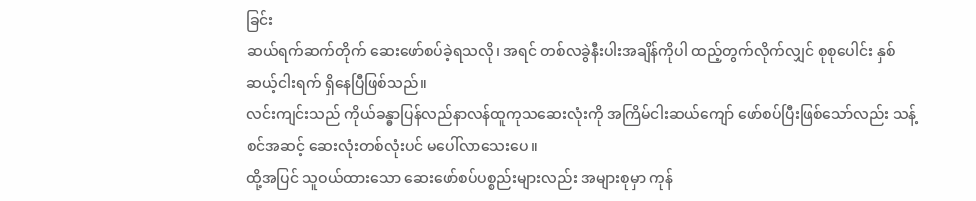ခြင်း
ဆယ်ရက်ဆက်တိုက် ဆေးဖော်စပ်ခဲ့ရသလို၊ အရင် တစ်လခွဲနီးပါးအချိန်ကိုပါ ထည့်တွက်လိုက်လျှင် စုစုပေါင်း နှစ်ဆယ့်ငါးရက် ရှိနေပြီဖြစ်သည်။
လင်းကျင်းသည် ကိုယ်ခန္ဓာပြန်လည်နာလန်ထူကုသဆေးလုံးကို အကြိမ်ငါးဆယ်ကျော် ဖော်စပ်ပြီးဖြစ်သော်လည်း သန့်စင်အဆင့် ဆေးလုံးတစ်လုံးပင် မပေါ်လာသေးပေ။
ထို့အပြင် သူဝယ်ထားသော ဆေးဖော်စပ်ပစ္စည်းများလည်း အများစုမှာ ကုန်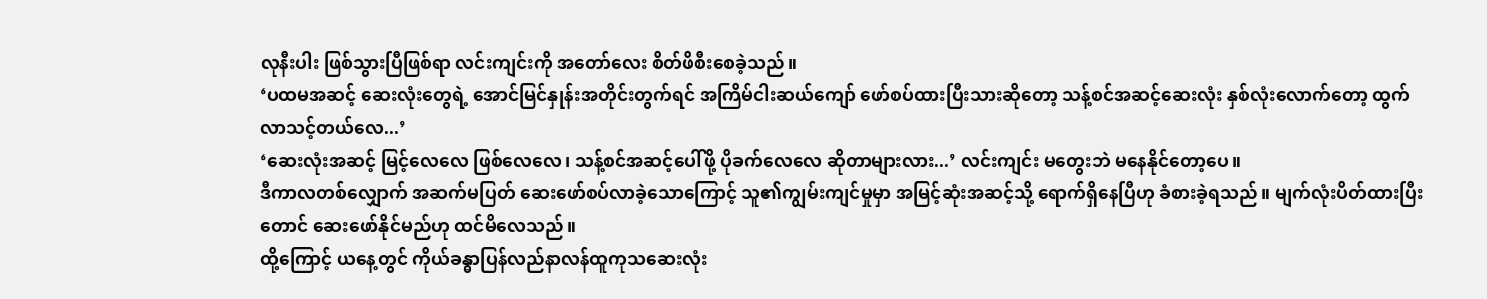လုနီးပါး ဖြစ်သွားပြီဖြစ်ရာ လင်းကျင်းကို အတော်လေး စိတ်ဖိစီးစေခဲ့သည်။
‘ပထမအဆင့် ဆေးလုံးတွေရဲ့ အောင်မြင်နှုန်းအတိုင်းတွက်ရင် အကြိမ်ငါးဆယ်ကျော် ဖော်စပ်ထားပြီးသားဆိုတော့ သန့်စင်အဆင့်ဆေးလုံး နှစ်လုံးလောက်တော့ ထွက်လာသင့်တယ်လေ...’
‘ဆေးလုံးအဆင့် မြင့်လေလေ ဖြစ်လေလေ၊ သန့်စင်အဆင့်ပေါ်ဖို့ ပိုခက်လေလေ ဆိုတာများလား...’ လင်းကျင်း မတွေးဘဲ မနေနိုင်တော့ပေ။
ဒီကာလတစ်လျှောက် အဆက်မပြတ် ဆေးဖော်စပ်လာခဲ့သောကြောင့် သူ၏ကျွမ်းကျင်မှုမှာ အမြင့်ဆုံးအဆင့်သို့ ရောက်ရှိနေပြီဟု ခံစားခဲ့ရသည်။ မျက်လုံးပိတ်ထားပြီးတောင် ဆေးဖော်နိုင်မည်ဟု ထင်မိလေသည်။
ထို့ကြောင့် ယနေ့တွင် ကိုယ်ခန္ဓာပြန်လည်နာလန်ထူကုသဆေးလုံး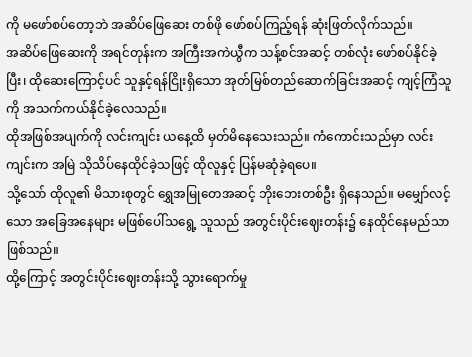ကို မဖော်စပ်တော့ဘဲ အဆိပ်ဖြေဆေး တစ်ဖို ဖော်စပ်ကြည့်ရန် ဆုံးဖြတ်လိုက်သည်။
အဆိပ်ဖြေဆေးကို အရင်တုန်းက အကြီးအကဲယွီက သန့်စင်အဆင့် တစ်လုံး ဖော်စပ်နိုင်ခဲ့ပြီး၊ ထိုဆေးကြောင့်ပင် သူနှင့်ရန်ငြိုးရှိသော အုတ်မြစ်တည်ဆောက်ခြင်းအဆင့် ကျင့်ကြံသူကို အသက်ကယ်နိုင်ခဲ့လေသည်။
ထိုအဖြစ်အပျက်ကို လင်းကျင်း ယနေ့ထိ မှတ်မိနေသေးသည်။ ကံကောင်းသည်မှာ လင်းကျင်းက အမြဲ သိုသိပ်နေထိုင်ခဲ့သဖြင့် ထိုလူနှင့် ပြန်မဆုံခဲ့ရပေ။
သို့သော် ထိုလူ၏ မိသားစုတွင် ရွှေအမြုတေအဆင့် ဘိုးဘေးတစ်ဦး ရှိနေသည်။ မမျှော်လင့်သော အခြေအနေများ မဖြစ်ပေါ်သရွေ့ သူသည် အတွင်းပိုင်းဈေးတန်း၌ နေထိုင်နေမည်သာ ဖြစ်သည်။
ထို့ကြောင့် အတွင်းပိုင်းဈေးတန်းသို့ သွားရောက်မှု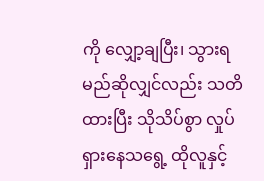ကို လျှော့ချပြီး၊ သွားရမည်ဆိုလျှင်လည်း သတိထားပြီး သိုသိပ်စွာ လှုပ်ရှားနေသရွေ့ ထိုလူနှင့်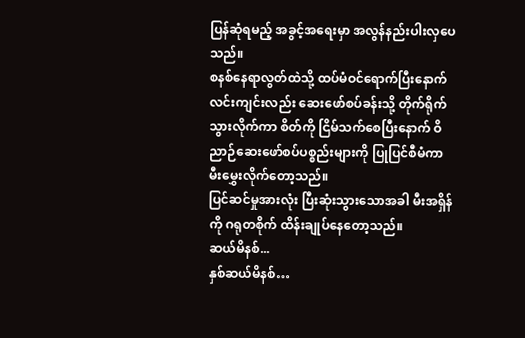ပြန်ဆုံရမည့် အခွင့်အရေးမှာ အလွန်နည်းပါးလှပေသည်။
စနစ်နေရာလွတ်ထဲသို့ ထပ်မံဝင်ရောက်ပြီးနောက် လင်းကျင်းလည်း ဆေးဖော်စပ်ခန်းသို့ တိုက်ရိုက်သွားလိုက်ကာ စိတ်ကို ငြိမ်သက်စေပြီးနောက် ဝိညာဉ်ဆေးဖော်စပ်ပစ္စည်းများကို ပြုပြင်စီမံကာ မီးမွှေးလိုက်တော့သည်။
ပြင်ဆင်မှုအားလုံး ပြီးဆုံးသွားသောအခါ မီးအရှိန်ကို ဂရုတစိုက် ထိန်းချုပ်နေတော့သည်။
ဆယ်မိနစ်...
နှစ်ဆယ်မိနစ်…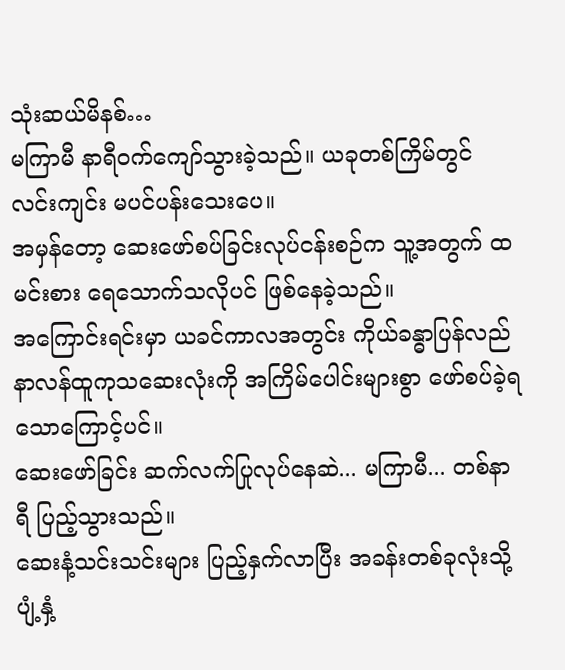သုံးဆယ်မိနစ်…
မကြာမီ နာရီဝက်ကျော်သွားခဲ့သည်။ ယခုတစ်ကြိမ်တွင် လင်းကျင်း မပင်ပန်းသေးပေ။
အမှန်တော့ ဆေးဖော်စပ်ခြင်းလုပ်ငန်းစဉ်က သူ့အတွက် ထမင်းစား ရေသောက်သလိုပင် ဖြစ်နေခဲ့သည်။
အကြောင်းရင်းမှာ ယခင်ကာလအတွင်း ကိုယ်ခန္ဓာပြန်လည်နာလန်ထူကုသဆေးလုံးကို အကြိမ်ပေါင်းများစွာ ဖော်စပ်ခဲ့ရသောကြောင့်ပင်။
ဆေးဖော်ခြင်း ဆက်လက်ပြုလုပ်နေဆဲ... မကြာမီ... တစ်နာရီ ပြည့်သွားသည်။
ဆေးနံ့သင်းသင်းများ ပြည့်နှက်လာပြီး အခန်းတစ်ခုလုံးသို့ ပျံ့နှံ့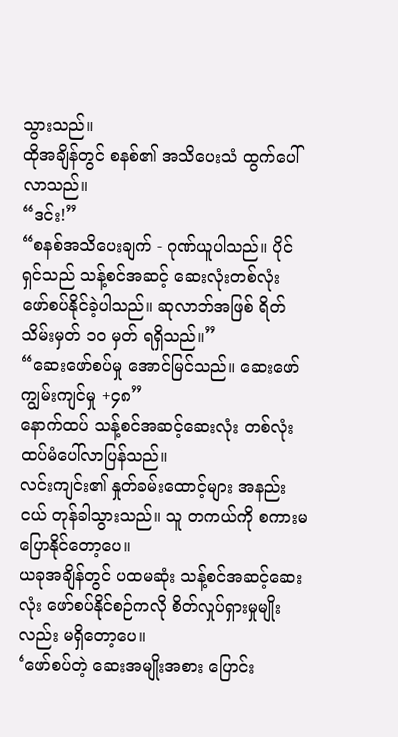သွားသည်။
ထိုအချိန်တွင် စနစ်၏ အသိပေးသံ ထွက်ပေါ်လာသည်။
“ဒင်း!”
“စနစ်အသိပေးချက် - ဂုဏ်ယူပါသည်။ ပိုင်ရှင်သည် သန့်စင်အဆင့် ဆေးလုံးတစ်လုံး ဖော်စပ်နိုင်ခဲ့ပါသည်။ ဆုလာဘ်အဖြစ် ရိတ်သိမ်းမှတ် ၁၀ မှတ် ရရှိသည်။”
“ဆေးဖော်စပ်မှု အောင်မြင်သည်။ ဆေးဖော်ကျွမ်းကျင်မှု +၄၈”
နောက်ထပ် သန့်စင်အဆင့်ဆေးလုံး တစ်လုံး ထပ်မံပေါ်လာပြန်သည်။
လင်းကျင်း၏ နှုတ်ခမ်းထောင့်များ အနည်းငယ် တုန်ခါသွားသည်။ သူ တကယ်ကို စကားမပြောနိုင်တော့ပေ။
ယခုအချိန်တွင် ပထမဆုံး သန့်စင်အဆင့်ဆေးလုံး ဖော်စပ်နိုင်စဉ်ကလို စိတ်လှုပ်ရှားမှုမျိုးလည်း မရှိတော့ပေ။
‘ဖော်စပ်တဲ့ ဆေးအမျိုးအစား ပြောင်း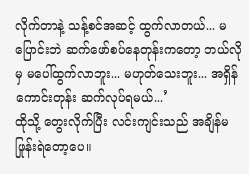လိုက်တာနဲ့ သန့်စင်အဆင့် ထွက်လာတယ်... မပြောင်းဘဲ ဆက်ဖော်စပ်နေတုန်းကတော့ ဘယ်လိုမှ မပေါ်ထွက်လာဘူး... မဟုတ်သေးဘူး... အရှိန်ကောင်းတုန်း ဆက်လုပ်ရမယ်...’
ထိုသို့ တွေးလိုက်ပြီး လင်းကျင်းသည် အချိန်မဖြုန်းရဲတော့ပေ။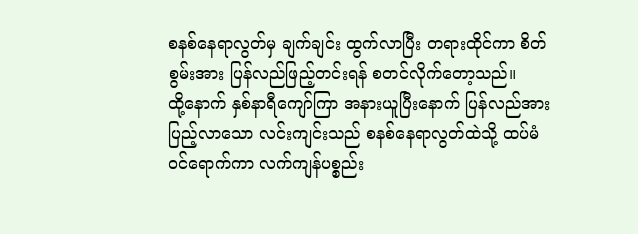စနစ်နေရာလွတ်မှ ချက်ချင်း ထွက်လာပြီး တရားထိုင်ကာ စိတ်စွမ်းအား ပြန်လည်ဖြည့်တင်းရန် စတင်လိုက်တော့သည်။
ထို့နောက် နှစ်နာရီကျော်ကြာ အနားယူပြီးနောက် ပြန်လည်အားပြည့်လာသော လင်းကျင်းသည် စနစ်နေရာလွတ်ထဲသို့ ထပ်မံဝင်ရောက်ကာ လက်ကျန်ပစ္စည်း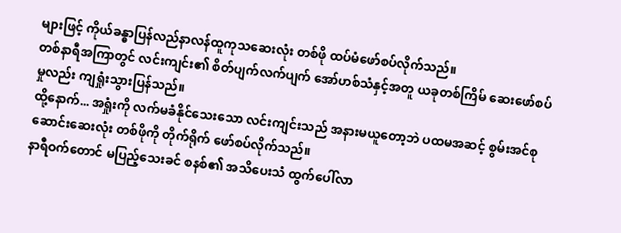များဖြင့် ကိုယ်ခန္ဓာပြန်လည်နာလန်ထူကုသဆေးလုံး တစ်ဖို ထပ်မံဖော်စပ်လိုက်သည်။
တစ်နာရီအကြာတွင် လင်းကျင်း၏ စိတ်ပျက်လက်ပျက် အော်ဟစ်သံနှင့်အတူ ယခုတစ်ကြိမ် ဆေးဖော်စပ်မှုလည်း ကျရှုံးသွားပြန်သည်။
ထို့နောက်... အရှုံးကို လက်မခံနိုင်သေးသော လင်းကျင်းသည် အနားမယူတော့ဘဲ ပထမအဆင့် စွမ်းအင်စုဆောင်းဆေးလုံး တစ်ဖိုကို တိုက်ရိုက် ဖော်စပ်လိုက်သည်။
နာရီဝက်တောင် မပြည့်သေးခင် စနစ်၏ အသိပေးသံ ထွက်ပေါ်လာ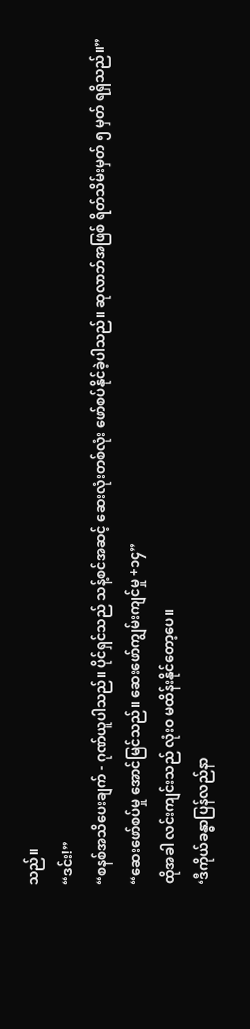သည်။
“ဒင်း!”
“စနစ်အသိပေးချက် - ဂုဏ်ယူပါသည်။ ပိုင်ရှင်သည် သန့်စင်အဆင့် ဆေးလုံးတစ်လုံး ဖော်စပ်နိုင်ခဲ့ပါသည်။ ဆုလာဘ်အဖြစ် ရိတ်သိမ်းမှတ် ၅ မှတ် ရရှိသည်။”
“ဆေးဖော်စပ်မှု အောင်မြင်သည်။ ဆေးဖော်ကျွမ်းကျင်မှု +၁၄”
ထိုအခါ လင်းကျင်းသည် လုံးဝ မထိန်းနိုင်တော့ပေ။
‘ဒီကိုယ်ခန္ဓာပြန်လည်နာ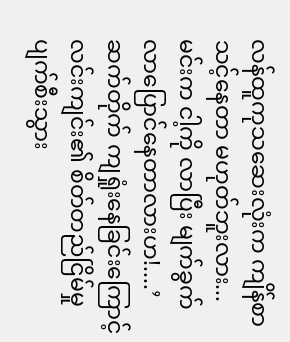လန်ထူကုသဆေးလုံးက ကျိန်စာသင့်နေတာ မဟုတ်ဘူးလား... မင်းက ငါ့ကို လာပြီး မျက်ခွက်လာပြောင်နေတာလားဟ!....’
ဆက်တိုက် ကျရှုံးနေခြင်းကြောင့် လင်းကျင်း၏ စိတ်တည်ငြိမ်မှု ပျက်စီးသွား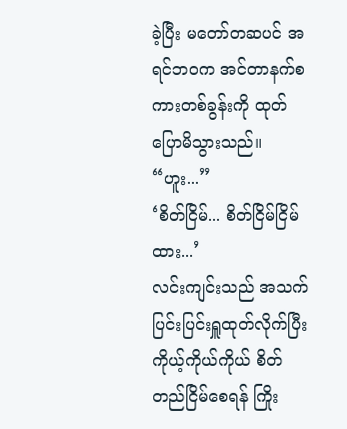ခဲ့ပြီး မတော်တဆပင် အရင်ဘဝက အင်တာနက်စကားတစ်ခွန်းကို ထုတ်ပြောမိသွားသည်။
“ဟူး...”
‘စိတ်ငြိမ်... စိတ်ငြိမ်ငြိမ်ထား...’
လင်းကျင်းသည် အသက်ပြင်းပြင်းရှူထုတ်လိုက်ပြီး ကိုယ့်ကိုယ်ကိုယ် စိတ်တည်ငြိမ်စေရန် ကြိုး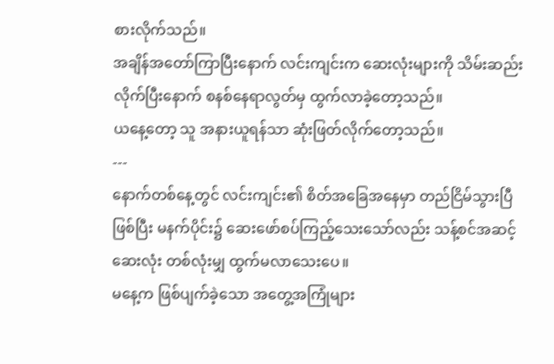စားလိုက်သည်။
အချိန်အတော်ကြာပြီးနောက် လင်းကျင်းက ဆေးလုံးများကို သိမ်းဆည်းလိုက်ပြီးနောက် စနစ်နေရာလွတ်မှ ထွက်လာခဲ့တော့သည်။
ယနေ့တော့ သူ အနားယူရန်သာ ဆုံးဖြတ်လိုက်တော့သည်။
---
နောက်တစ်နေ့တွင် လင်းကျင်း၏ စိတ်အခြေအနေမှာ တည်ငြိမ်သွားပြီ ဖြစ်ပြီး မနက်ပိုင်း၌ ဆေးဖော်စပ်ကြည့်သေးသော်လည်း သန့်စင်အဆင့်ဆေးလုံး တစ်လုံးမျှ ထွက်မလာသေးပေ။
မနေ့က ဖြစ်ပျက်ခဲ့သော အတွေ့အကြုံများ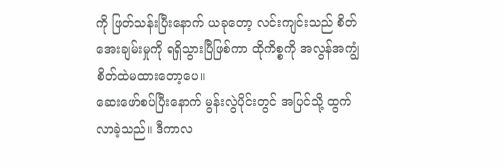ကို ဖြတ်သန်းပြီးနောက် ယခုတော့ လင်းကျင်းသည် စိတ်အေးချမ်းမှုကို ရရှိသွားပြီဖြစ်ကာ ထိုကိစ္စကို အလွန်အကျွံ စိတ်ထဲမထားတော့ပေ။
ဆေးဖော်စပ်ပြီးနောက် မွန်းလွဲပိုင်းတွင် အပြင်သို့ ထွက်လာခဲ့သည်။ ဒီကာလ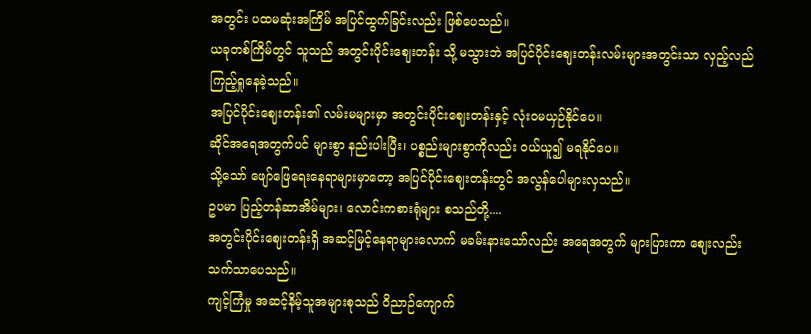အတွင်း ပထမဆုံးအကြိမ် အပြင်ထွက်ခြင်းလည်း ဖြစ်ပေသည်။
ယခုတစ်ကြိမ်တွင် သူသည် အတွင်းပိုင်းဈေးတန်း သို့ မသွားဘဲ အပြင်ပိုင်းဈေးတန်းလမ်းများအတွင်းသာ လှည့်လည်ကြည့်ရှုနေခဲ့သည်။
အပြင်ပိုင်းဈေးတန်း၏ လမ်းမများမှာ အတွင်းပိုင်းဈေးတန်းနှင့် လုံးဝမယှဉ်နိုင်ပေ။
ဆိုင်အရေအတွက်ပင် များစွာ နည်းပါးပြီး၊ ပစ္စည်းများစွာကိုလည်း ဝယ်ယူ၍ မရနိုင်ပေ။
သို့သော် ဖျော်ဖြေရေးနေရာများမှာတော့ အပြင်ပိုင်းဈေးတန်းတွင် အလွန်ပေါများလှသည်။
ဥပမာ ပြည့်တန်ဆာအိမ်များ၊ လောင်းကစားရုံများ စသည်တို့....
အတွင်းပိုင်းဈေးတန်းရှိ အဆင့်မြင့်နေရာများလောက် မခမ်းနားသော်လည်း အရေအတွက် များပြားကာ စျေးလည်း သက်သာပေသည်။
ကျင့်ကြံမှု အဆင့်နိမ့်သူအများစုသည် ဝိညာဉ်ကျောက်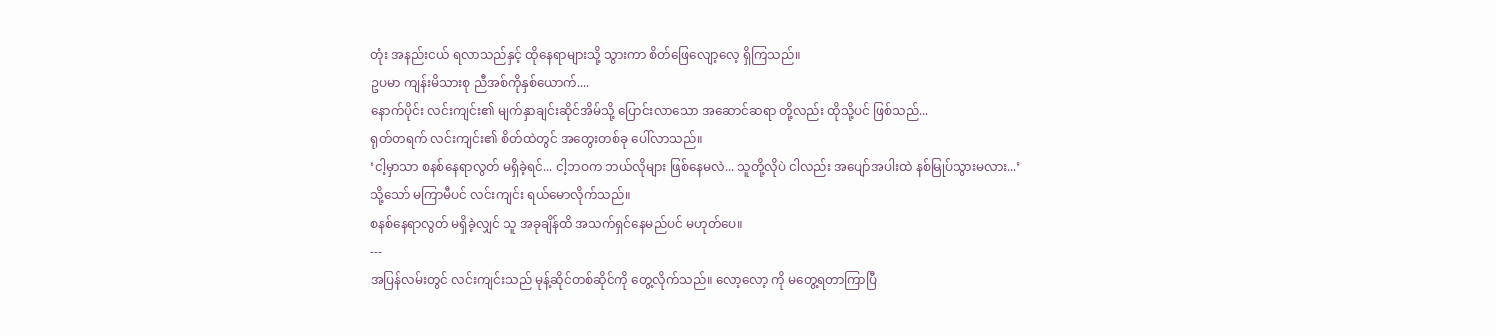တုံး အနည်းငယ် ရလာသည်နှင့် ထိုနေရာများသို့ သွားကာ စိတ်ဖြေလျော့လေ့ ရှိကြသည်။
ဥပမာ ကျန်းမိသားစု ညီအစ်ကိုနှစ်ယောက်....
နောက်ပိုင်း လင်းကျင်း၏ မျက်နှာချင်းဆိုင်အိမ်သို့ ပြောင်းလာသော အဆောင်ဆရာ တို့လည်း ထိုသို့ပင် ဖြစ်သည်...
ရုတ်တရက် လင်းကျင်း၏ စိတ်ထဲတွင် အတွေးတစ်ခု ပေါ်လာသည်။
‘ငါ့မှာသာ စနစ်နေရာလွတ် မရှိခဲ့ရင်... ငါ့ဘဝက ဘယ်လိုများ ဖြစ်နေမလဲ... သူတို့လိုပဲ ငါလည်း အပျော်အပါးထဲ နစ်မြုပ်သွားမလား...’
သို့သော် မကြာမီပင် လင်းကျင်း ရယ်မောလိုက်သည်။
စနစ်နေရာလွတ် မရှိခဲ့လျှင် သူ အခုချိန်ထိ အသက်ရှင်နေမည်ပင် မဟုတ်ပေ။
---
အပြန်လမ်းတွင် လင်းကျင်းသည် မုန့်ဆိုင်တစ်ဆိုင်ကို တွေ့လိုက်သည်။ လော့လော့ ကို မတွေ့ရတာကြာပြီ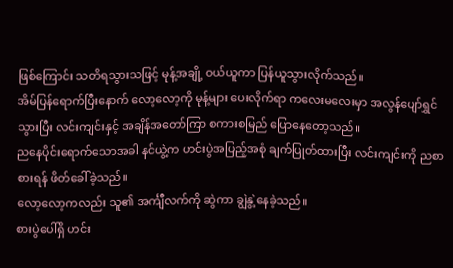ဖြစ်ကြောင်း သတိရသွားသဖြင့် မုန့်အချို့ ဝယ်ယူကာ ပြန်ယူသွားလိုက်သည်။
အိမ်ပြန်ရောက်ပြီးနောက် လော့လော့ကို မုန့်များ ပေးလိုက်ရာ ကလေးမလေးမှာ အလွန်ပျော်ရွှင်သွားပြီး လင်းကျင်းနှင့် အချိန်အတော်ကြာ စကားစမြည် ပြောနေတော့သည်။
ညနေပိုင်းရောက်သောအခါ နင်ယွဲ့က ဟင်းပွဲအပြည့်အစုံ ချက်ပြုတ်ထားပြီး လင်းကျင်းကို ညစာစားရန် ဖိတ်ခေါ်ခဲ့သည်။
လော့လော့ကလည်း သူ၏ အင်္ကျီလက်ကို ဆွဲကာ ချွဲနွဲ့နေခဲ့သည်။
စားပွဲပေါ်ရှိ ဟင်း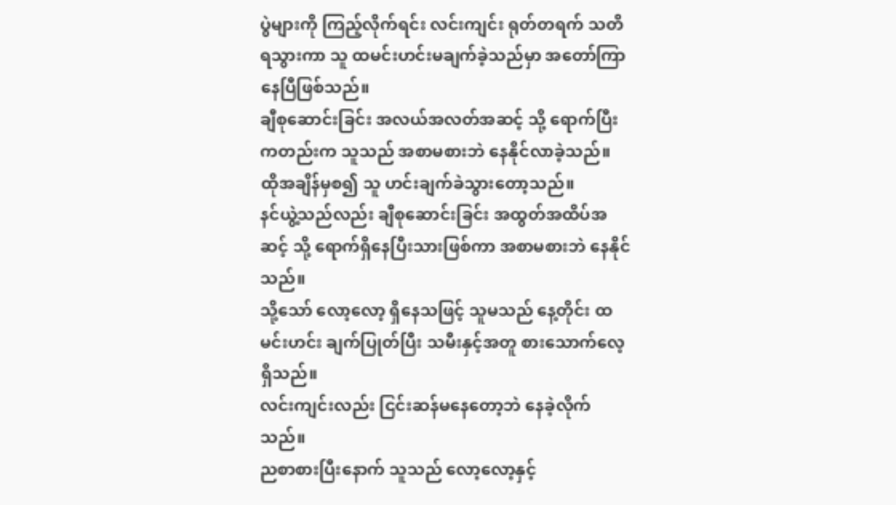ပွဲများကို ကြည့်လိုက်ရင်း လင်းကျင်း ရုတ်တရက် သတိရသွားကာ သူ ထမင်းဟင်းမချက်ခဲ့သည်မှာ အတော်ကြာနေပြီဖြစ်သည်။
ချီစုဆောင်းခြင်း အလယ်အလတ်အဆင့် သို့ ရောက်ပြီးကတည်းက သူသည် အစာမစားဘဲ နေနိုင်လာခဲ့သည်။ ထိုအချိန်မှစ၍ သူ ဟင်းချက်ခဲသွားတော့သည်။
နင်ယွဲ့သည်လည်း ချီစုဆောင်းခြင်း အထွတ်အထိပ်အဆင့် သို့ ရောက်ရှိနေပြီးသားဖြစ်ကာ အစာမစားဘဲ နေနိုင်သည်။
သို့သော် လော့လော့ ရှိနေသဖြင့် သူမသည် နေ့တိုင်း ထမင်းဟင်း ချက်ပြုတ်ပြီး သမီးနှင့်အတူ စားသောက်လေ့ရှိသည်။
လင်းကျင်းလည်း ငြင်းဆန်မနေတော့ဘဲ နေခဲ့လိုက်သည်။
ညစာစားပြီးနောက် သူသည် လော့လော့နှင့်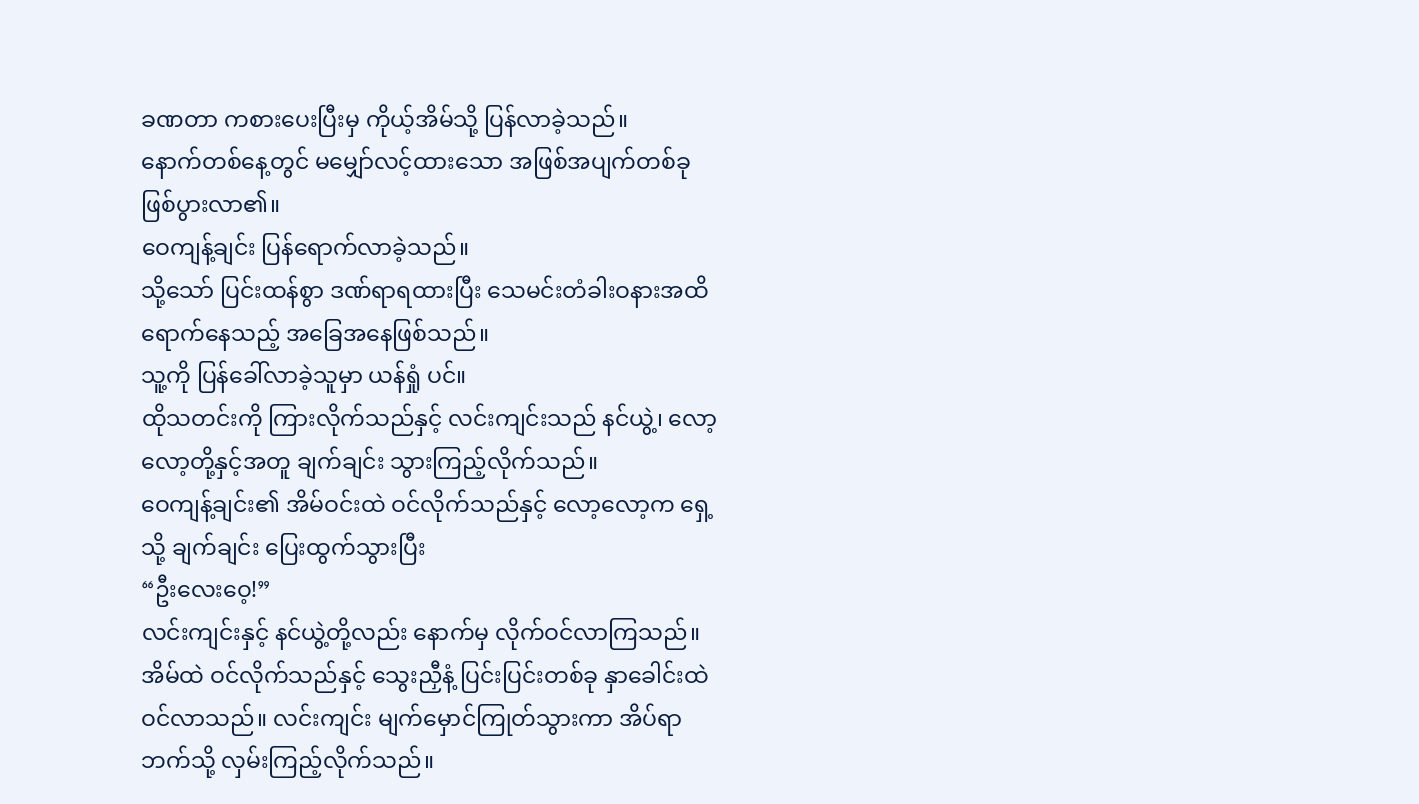ခဏတာ ကစားပေးပြီးမှ ကိုယ့်အိမ်သို့ ပြန်လာခဲ့သည်။
နောက်တစ်နေ့တွင် မမျှော်လင့်ထားသော အဖြစ်အပျက်တစ်ခု ဖြစ်ပွားလာ၏။
ဝေကျန့်ချင်း ပြန်ရောက်လာခဲ့သည်။
သို့သော် ပြင်းထန်စွာ ဒဏ်ရာရထားပြီး သေမင်းတံခါးဝနားအထိ ရောက်နေသည့် အခြေအနေဖြစ်သည်။
သူ့ကို ပြန်ခေါ်လာခဲ့သူမှာ ယန်ရှုံ ပင်။
ထိုသတင်းကို ကြားလိုက်သည်နှင့် လင်းကျင်းသည် နင်ယွဲ့၊ လော့လော့တို့နှင့်အတူ ချက်ချင်း သွားကြည့်လိုက်သည်။
ဝေကျန့်ချင်း၏ အိမ်ဝင်းထဲ ဝင်လိုက်သည်နှင့် လော့လော့က ရှေ့သို့ ချက်ချင်း ပြေးထွက်သွားပြီး
“ဦးလေးဝေ့!”
လင်းကျင်းနှင့် နင်ယွဲ့တို့လည်း နောက်မှ လိုက်ဝင်လာကြသည်။
အိမ်ထဲ ဝင်လိုက်သည်နှင့် သွေးညှီနံ့ ပြင်းပြင်းတစ်ခု နှာခေါင်းထဲ ဝင်လာသည်။ လင်းကျင်း မျက်မှောင်ကြုတ်သွားကာ အိပ်ရာဘက်သို့ လှမ်းကြည့်လိုက်သည်။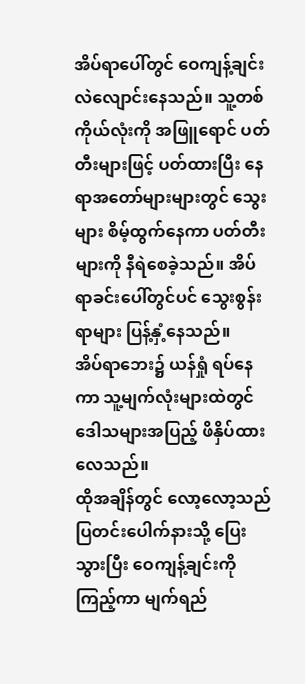အိပ်ရာပေါ်တွင် ဝေကျန့်ချင်း လဲလျောင်းနေသည်။ သူ့တစ်ကိုယ်လုံးကို အဖြူရောင် ပတ်တီးများဖြင့် ပတ်ထားပြီး နေရာအတော်များများတွင် သွေးများ စိမ့်ထွက်နေကာ ပတ်တီးများကို နီရဲစေခဲ့သည်။ အိပ်ရာခင်းပေါ်တွင်ပင် သွေးစွန်းရာများ ပြန့်နှံ့နေသည်။
အိပ်ရာဘေး၌ ယန်ရှုံ ရပ်နေကာ သူ့မျက်လုံးများထဲတွင် ဒေါသများအပြည့် ဖိနှိပ်ထားလေသည်။
ထိုအချိန်တွင် လော့လော့သည် ပြတင်းပေါက်နားသို့ ပြေးသွားပြီး ဝေကျန့်ချင်းကို ကြည့်ကာ မျက်ရည်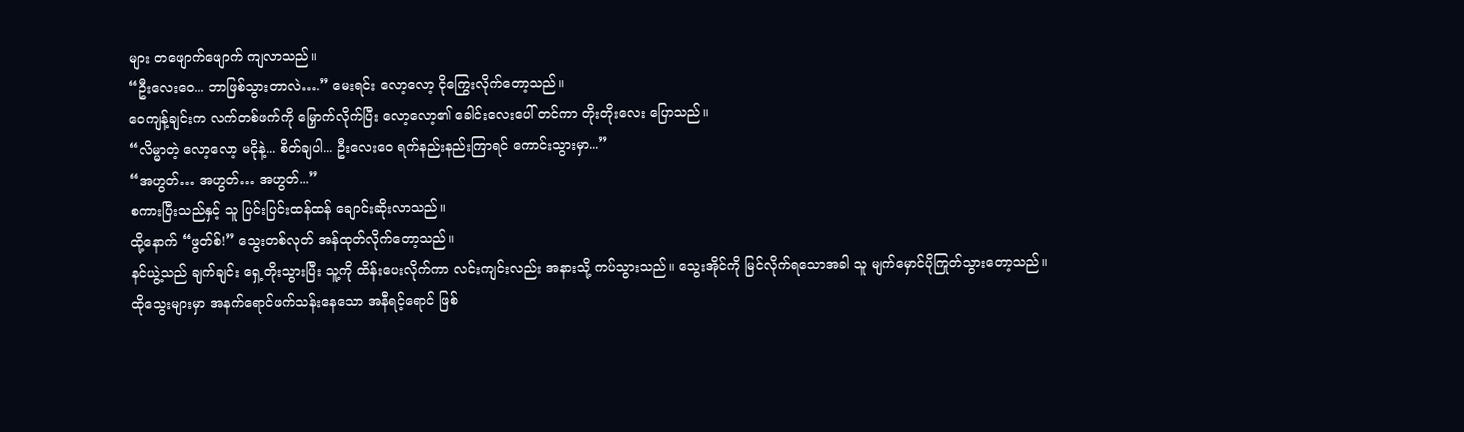များ တဖျောက်ဖျောက် ကျလာသည်။
“ဦးလေးဝေ... ဘာဖြစ်သွားတာလဲ….” မေးရင်း လော့လော့ ငိုကြွေးလိုက်တော့သည်။
ဝေကျန့်ချင်းက လက်တစ်ဖက်ကို မြှောက်လိုက်ပြီး လော့လော့၏ ခေါင်းလေးပေါ် တင်ကာ တိုးတိုးလေး ပြောသည်။
“လိမ္မာတဲ့ လော့လော့ မငိုနဲ့... စိတ်ချပါ... ဦးလေးဝေ ရက်နည်းနည်းကြာရင် ကောင်းသွားမှာ...”
“အဟွတ်… အဟွတ်… အဟွတ်...”
စကားပြီးသည်နှင့် သူ ပြင်းပြင်းထန်ထန် ချောင်းဆိုးလာသည်။
ထို့နောက် “ဖွတ်စ်!” သွေးတစ်လုတ် အန်ထုတ်လိုက်တော့သည်။
နင်ယွဲ့သည် ချက်ချင်း ရှေ့တိုးသွားပြီး သူ့ကို ထိန်းပေးလိုက်ကာ လင်းကျင်းလည်း အနားသို့ ကပ်သွားသည်။ သွေးအိုင်ကို မြင်လိုက်ရသောအခါ သူ မျက်မှောင်ပိုကြုတ်သွားတော့သည်။
ထိုသွေးများမှာ အနက်ရောင်ဖက်သန်းနေသော အနီရင့်ရောင် ဖြစ်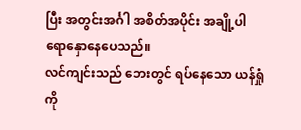ပြီး အတွင်းအင်္ဂါ အစိတ်အပိုင်း အချို့ပါ ရောနှောနေပေသည်။
လင်ကျင်းသည် ဘေးတွင် ရပ်နေသော ယန်ရှုံကို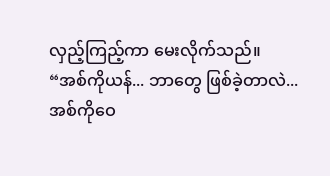လှည့်ကြည့်ကာ မေးလိုက်သည်။
“အစ်ကိုယန်... ဘာတွေ ဖြစ်ခဲ့တာလဲ... အစ်ကိုဝေ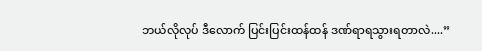ဘယ်လိုလုပ် ဒီလောက် ပြင်းပြင်းထန်ထန် ဒဏ်ရာရသွားရတာလဲ....”